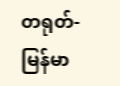တရုတ်-မြန်မာ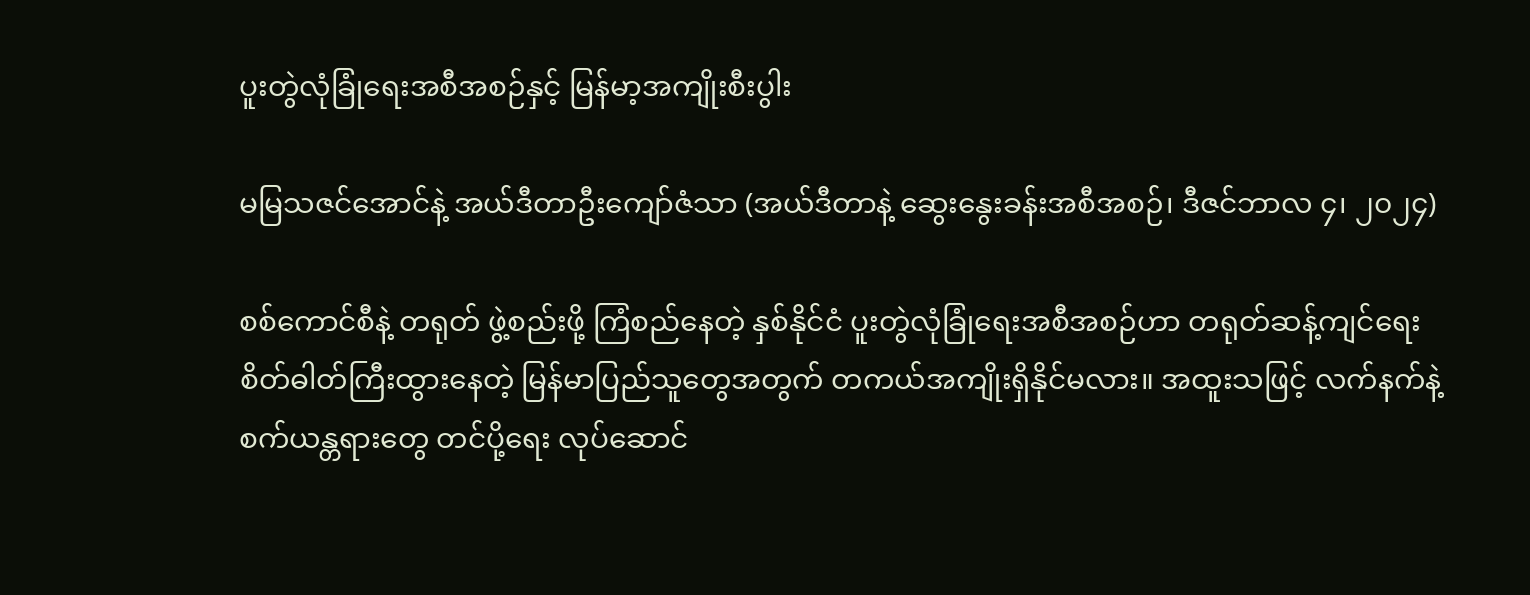ပူးတွဲလုံခြုံရေးအစီအစဉ်နှင့် မြန်မာ့အကျိုးစီးပွါး

မမြသဇင်အောင်နဲ့ အယ်ဒီတာဦးကျော်ဇံသာ (အယ်ဒီတာနဲ့ ဆွေးနွေးခန်းအစီအစဉ်၊ ဒီဇင်ဘာလ ၄၊ ၂၀၂၄)

စစ်ကောင်စီနဲ့ တရုတ် ဖွဲ့စည်းဖို့ ကြံစည်နေတဲ့ နှစ်နိုင်ငံ ပူးတွဲလုံခြုံရေးအစီအစဉ်ဟာ တရုတ်ဆန့်ကျင်ရေး စိတ်ဓါတ်ကြီးထွားနေတဲ့ မြန်မာပြည်သူတွေအတွက် တကယ်အကျိုးရှိနိုင်မလား။ အထူးသဖြင့် လက်နက်နဲ့ စက်ယန္တရားတွေ တင်ပို့ရေး လုပ်ဆောင်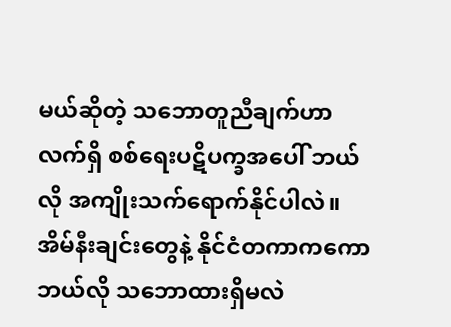မယ်ဆိုတဲ့ သဘောတူညီချက်ဟာ လက်ရှိ စစ်ရေးပဋိပက္ခအပေါ် ဘယ်လို အကျိုးသက်ရောက်နိုင်ပါလဲ။ အိမ်နီးချင်းတွေနဲ့ နိုင်ငံတကာကကော ဘယ်လို သဘောထားရှိမလဲ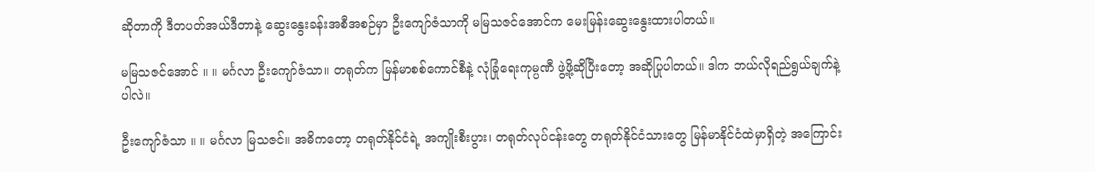ဆိုတာကို ဒီတပတ်အယ်ဒီတာနဲ့ ဆွေးနွေးခန်းအစီအစဉ်မှာ ဦးကျော်ဇံသာကို မမြသဇင်အောင်က မေးမြန်းဆွေးနွေးထားပါတယ်။

မမြသဇင်အောင် ။ ။ မင်္ဂလာ ဦးကျော်ဇံသာ။ တရုတ်က မြန်မာစစ်ကောင်စီနဲ့ လုံခြုံရေးကုမ္ပဏီ ဖွဲ့ဖို့ဆိုပြီးတော့ အဆိုပြုပါတယ်။ ဒါက ဘယ်လိုရည်ရွယ်ချက်နဲ့ပါလဲ။

ဦးကျော်ဇံသာ ။ ။ မင်္ဂလာ မြသဇင်။ အဓိကတော့ တရုတ်နိုင်ငံရဲ့ အကျိုးစီးပွား၊ တရုတ်လုပ်ငန်းတွေ တရုတ်နိုင်ငံသားတွေ မြန်မာနိုင်ငံထဲမှာရှိတဲ့ အကြောင်း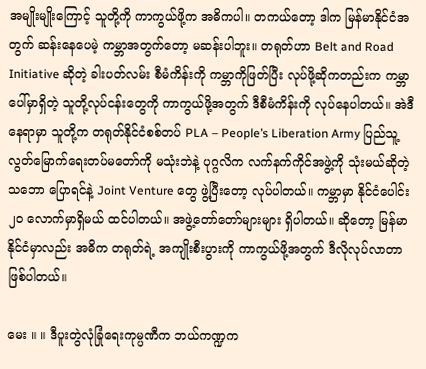အမျိုးမျိုးကြောင့် သူတို့ကို ကာကွယ်ဖို့က အဓိကပါ။ တကယ်တော့ ဒါက မြန်မာနိုင်ငံအတွက် ဆန်းနေပေမဲ့ ကမ္ဘာအတွက်တော့ မဆန်းပါဘူး။ တရုတ်ဟာ Belt and Road Initiative ဆိုတဲ့ ခါးပတ်လမ်း စီမံကိန်းကို ကမ္ဘာကိုဖြတ်ပြီး လုပ်ဖို့ဆိုကတည်းက ကမ္ဘာပေါ်မှာရှိတဲ့ သူတို့လုပ်ငန်းတွေကို ကာကွယ်ဖို့အတွက် ဒီစီမံကိန်းကို လုပ်နေပါတယ်။ အဲဒီနေရာမှာ သူတို့က တရုတ်နိုင်ငံစစ်တပ် PLA – People’s Liberation Army ပြည်သူ့လွတ်မြောက်ရေးတပ်မတော်ကို မသုံးဘဲနဲ့ ပုဂ္ဂလိက လက်နက်ကိုင်အဖွဲ့ကို သုံးမယ်ဆိုတဲ့သဘော ပြောရင်နဲ့ Joint Venture တွေ ဖွဲ့ပြီးတော့ လုပ်ပါတယ်။ ကမ္ဘာမှာ နိုင်ငံပေါင်း ၂၀ လောက်မှာရှိမယ် ထင်ပါတယ်။ အဖွဲ့တော်တော်များများ ရှိပါတယ်။ ဆိုတော့ မြန်မာနိုင်ငံမှာလည်း အဓိက တရုတ်ရဲ့ အကျိုးစီးပွားကို ကာကွယ်ဖို့အတွက် ဒီလိုလုပ်လာတာ ဖြစ်ပါတယ်။

မေး ။ ။ ဒီပူးတွဲလုံခြုံရေးကုမ္ပဏီက ဘယ်ကဏ္ဍက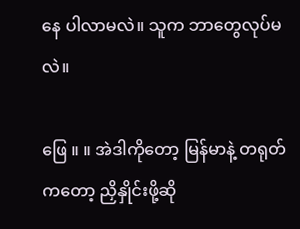နေ ပါလာမလဲ။ သူက ဘာတွေလုပ်မလဲ။

ဖြေ ။ ။ အဲဒါကိုတော့ မြန်မာနဲ့ တရုတ်ကတော့ ညှိနှိုင်းဖို့ဆို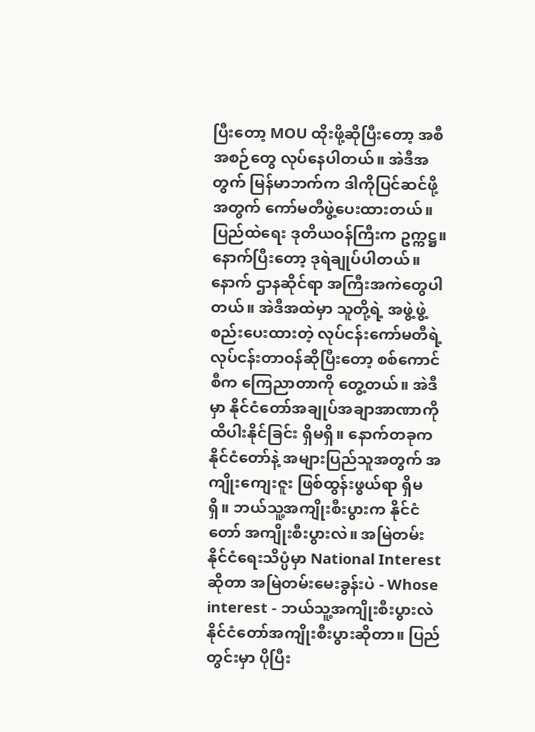ပြီးတော့ MOU ထိုးဖို့ဆိုပြီးတော့ အစီအစဉ်တွေ လုပ်နေပါတယ်။ အဲဒီအတွက် မြန်မာဘက်က ဒါကိုပြင်ဆင်ဖို့အတွက် ကော်မတီဖွဲ့ပေးထားတယ်။ ပြည်ထဲရေး ဒုတိယဝန်ကြီးက ဥက္ကဋ္ဌ။ နောက်ပြီးတော့ ဒုရဲချုပ်ပါတယ်။ နောက် ဌာနဆိုင်ရာ အကြီးအကဲတွေပါတယ်။ အဲဒီအထဲမှာ သူတို့ရဲ့ အဖွဲ့ဖွဲ့စည်းပေးထားတဲ့ လုပ်ငန်းကော်မတီရဲ့ လုပ်ငန်းတာဝန်ဆိုပြီးတော့ စစ်ကောင်စီက ကြေညာတာကို တွေ့တယ်။ အဲဒီမှာ နိုင်ငံတော်အချုပ်အချာအာဏာကို ထိပါးနိုင်ခြင်း ရှိမရှိ။ နောက်တခုက နိုင်ငံတော်နဲ့ အများပြည်သူအတွက် အကျိုးကျေးဇူး ဖြစ်ထွန်းဖွယ်ရာ ရှိမရှိ။ ဘယ်သူ့အကျိုးစီးပွားက နိုင်ငံတော် အကျိုးစီးပွားလဲ။ အမြဲတမ်း နိုင်ငံရေးသိပ္ပံမှာ National Interest ဆိုတာ အမြဲတမ်းမေးခွန်းပဲ - Whose interest - ဘယ်သူ့အကျိုးစီးပွားလဲ နိုင်ငံတော်အကျိုးစီးပွားဆိုတာ။ ပြည်တွင်းမှာ ပိုပြီး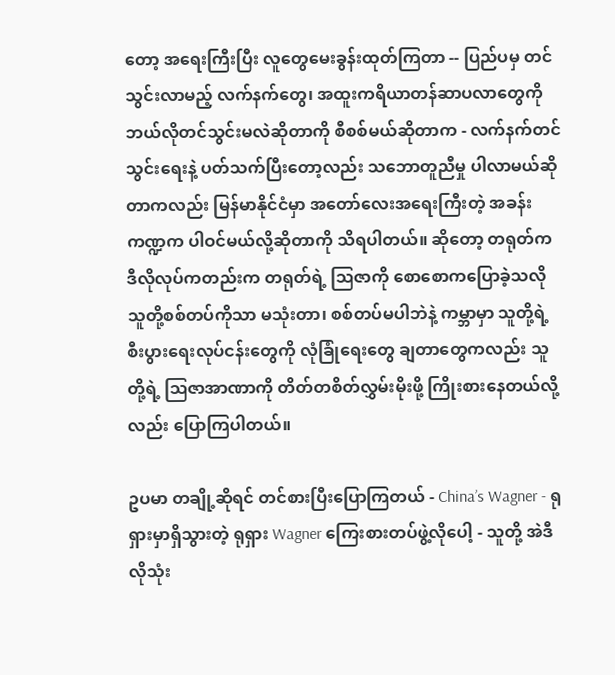တော့ အရေးကြီးပြီး လူတွေမေးခွန်းထုတ်ကြတာ -- ပြည်ပမှ တင်သွင်းလာမည့် လက်နက်တွေ၊ အထူးကရိယာတန်ဆာပလာတွေကို ဘယ်လိုတင်သွင်းမလဲဆိုတာကို စီစစ်မယ်ဆိုတာက - လက်နက်တင်သွင်းရေးနဲ့ ပတ်သက်ပြီးတော့လည်း သဘောတူညီမှု ပါလာမယ်ဆိုတာကလည်း မြန်မာနိုင်ငံမှာ အတော်လေးအရေးကြီးတဲ့ အခန်းကဏ္ဍက ပါဝင်မယ်လို့ဆိုတာကို သိရပါတယ်။ ဆိုတော့ တရုတ်က ဒီလိုလုပ်ကတည်းက တရုတ်ရဲ့ ဩဇာကို စောစောကပြောခဲ့သလို သူတို့စစ်တပ်ကိုသာ မသုံးတာ၊ စစ်တပ်မပါဘဲနဲ့ ကမ္ဘာမှာ သူတို့ရဲ့ စီးပွားရေးလုပ်ငန်းတွေကို လုံခြုံရေးတွေ ချတာတွေကလည်း သူတို့ရဲ့ ဩဇာအာဏာကို တိတ်တစိတ်လွှမ်းမိုးဖို့ ကြိုးစားနေတယ်လို့လည်း ပြောကြပါတယ်။

ဥပမာ တချို့ဆိုရင် တင်စားပြီးပြောကြတယ် - China’s Wagner - ရုရှားမှာရှိသွားတဲ့ ရုရှား Wagner ကြေးစားတပ်ဖွဲ့လိုပေါ့ - သူတို့ အဲဒီလိုသုံး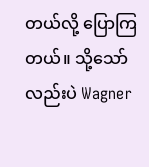တယ်လို့ ပြောကြတယ်။ သို့သော်လည်းပဲ Wagner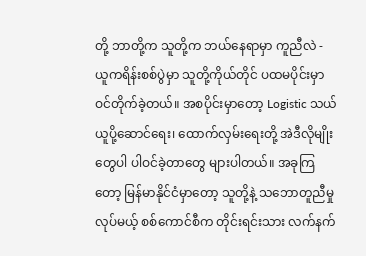တို့ ဘာတို့က သူတို့က ဘယ်နေရာမှာ ကူညီလဲ - ယူကရိန်းစစ်ပွဲမှာ သူတို့ကိုယ်တိုင် ပထမပိုင်းမှာ ဝင်တိုက်ခဲ့တယ်။ အစပိုင်းမှာတော့ Logistic သယ်ယူပို့ဆောင်ရေး၊ ထောက်လှမ်းရေးတို့ အဲဒီလိုမျိုးတွေပါ ပါဝင်ခဲ့တာတွေ များပါတယ်။ အခုကြတော့ မြန်မာနိုင်ငံမှာတော့ သူတို့နဲ့ သဘောတူညီမှုလုပ်မယ့် စစ်ကောင်စီက တိုင်းရင်းသား လက်နက်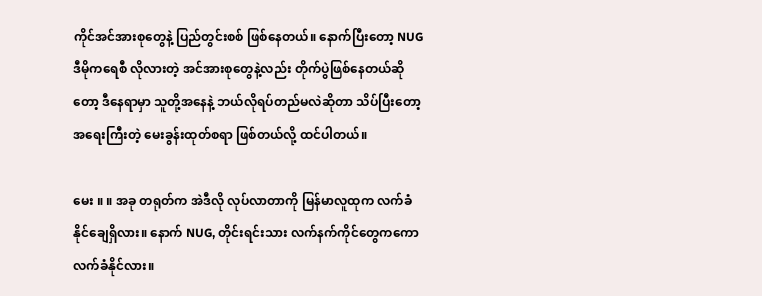ကိုင်အင်အားစုတွေနဲ့ ပြည်တွင်းစစ် ဖြစ်နေတယ်။ နောက်ပြီးတော့ NUG ဒီမိုကရေစီ လိုလားတဲ့ အင်အားစုတွေနဲ့လည်း တိုက်ပွဲဖြစ်နေတယ်ဆိုတော့ ဒီနေရာမှာ သူတို့အနေနဲ့ ဘယ်လိုရပ်တည်မလဲဆိုတာ သိပ်ပြီးတော့ အရေးကြီးတဲ့ မေးခွန်းထုတ်စရာ ဖြစ်တယ်လို့ ထင်ပါတယ်။

မေး ။ ။ အခု တရုတ်က အဲဒီလို လုပ်လာတာကို မြန်မာလူထုက လက်ခံနိုင်ချေရှိလား။ နောက် NUG, တိုင်းရင်းသား လက်နက်ကိုင်တွေကကော လက်ခံနိုင်လား။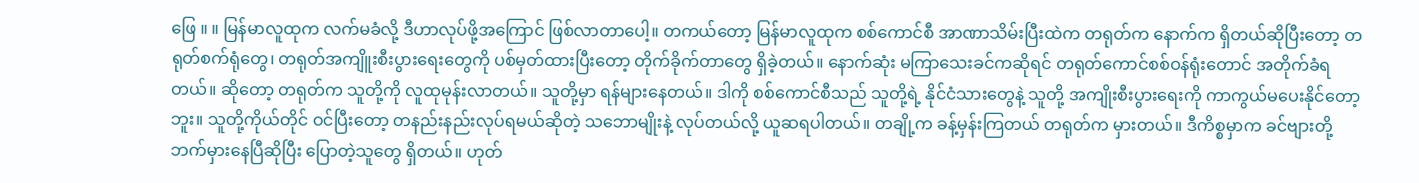ဖြေ ။ ။ မြန်မာလူထုက လက်မခံလို့ ဒီဟာလုပ်ဖို့အကြောင် ဖြစ်လာတာပေါ့။ တကယ်တော့ မြန်မာလူထုက စစ်ကောင်စီ အာဏာသိမ်းပြီးထဲက တရုတ်က နောက်က ရှိတယ်ဆိုပြီးတော့ တရုတ်စက်ရုံတွေ၊ တရုတ်အကျိူးစီးပွားရေးတွေကို ပစ်မှတ်ထားပြီးတော့ တိုက်ခိုက်တာတွေ ရှိခဲ့တယ်။ နောက်ဆုံး မကြာသေးခင်ကဆိုရင် တရုတ်ကောင်စစ်ဝန်ရုံးတောင် အတိုက်ခံရတယ်။ ဆိုတော့ တရုတ်က သူတို့ကို လူထုမုန်းလာတယ်။ သူတို့မှာ ရန်များနေတယ်။ ဒါကို စစ်ကောင်စီသည် သူတို့ရဲ့ နိုင်ငံသားတွေနဲ့ သူတို့ အကျိုးစီးပွားရေးကို ကာကွယ်မပေးနိုင်တော့ဘူး။ သူတို့ကိုယ်တိုင် ဝင်ပြီးတော့ တနည်းနည်းလုပ်ရမယ်ဆိုတဲ့ သဘောမျိုးနဲ့ လုပ်တယ်လို့ ယူဆရပါတယ်။ တချို့က ခန့်မှန်းကြတယ် တရုတ်က မှားတယ်။ ဒီကိစ္စမှာက ခင်ဗျားတို့ ဘက်မှားနေပြီဆိုပြီး ပြောတဲ့သူတွေ ရှိတယ်။ ဟုတ်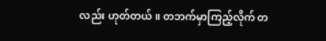လည်း ဟုတ်တယ်။ တဘက်မှာကြည့်လိုက် တ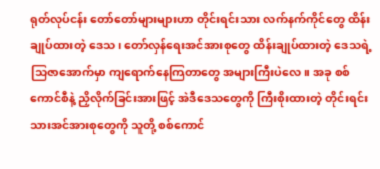ရုတ်လုပ်ငန်း တော်တော်များများဟာ တိုင်းရင်းသား လက်နက်ကိုင်တွေ ထိန်းချုပ်ထားတဲ့ ဒေသ၊ တော်လှန်ရေးအင်အားစုတွေ ထိန်းချုပ်ထားတဲ့ ဒေသရဲ့ သြဇာအောက်မှာ ကျရောက်နေကြတာတွေ အများကြီးပဲလေ။ အခု စစ်ကောင်စီနဲ့ ညှိလိုက်ခြင်းအားဖြင့် အဲဒီဒေသတွေကို ကြီးစိုးထားတဲ့ တိုင်းရင်းသားအင်အားစုတွေကို သူတို့ စစ်ကောင်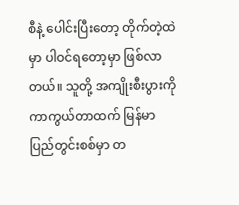စီနဲ့ ပေါင်းပြီးတော့ တိုက်တဲ့ထဲမှာ ပါဝင်ရတော့မှာ ဖြစ်လာတယ်။ သူတို့ အကျိုးစီးပွားကို ကာကွယ်တာထက် မြန်မာပြည်တွင်းစစ်မှာ တ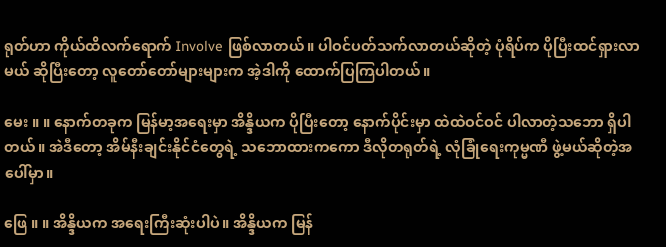ရုတ်ဟာ ကိုယ်ထိလက်ရောက် Involve ဖြစ်လာတယ်။ ပါဝင်ပတ်သက်လာတယ်ဆိုတဲ့ ပုံရိပ်က ပိုပြီးထင်ရှားလာမယ် ဆိုပြီးတော့ လူတော်တော်များများက အဲ့ဒါကို ထောက်ပြကြပါတယ်။

မေး ။ ။ နောက်တခုက မြန်မာ့အရေးမှာ အိန္ဒိယက ပိုပြီးတော့ နောက်ပိုင်းမှာ ထဲထဲဝင်ဝင် ပါလာတဲ့သဘော ရှိပါတယ်။ အဲဒီတော့ အိမ်နီးချင်းနိုင်ငံတွေရဲ့ သဘောထားကကော ဒီလိုတရုတ်ရဲ့ လုံခြုံရေးကုမ္မဏီ ဖွဲ့မယ်ဆိုတဲ့အပေါ်မှာ။

ဖြေ ။ ။ အိန္ဒိယက အရေးကြီးဆုံးပါပဲ။ အိန္ဒိယက မြန်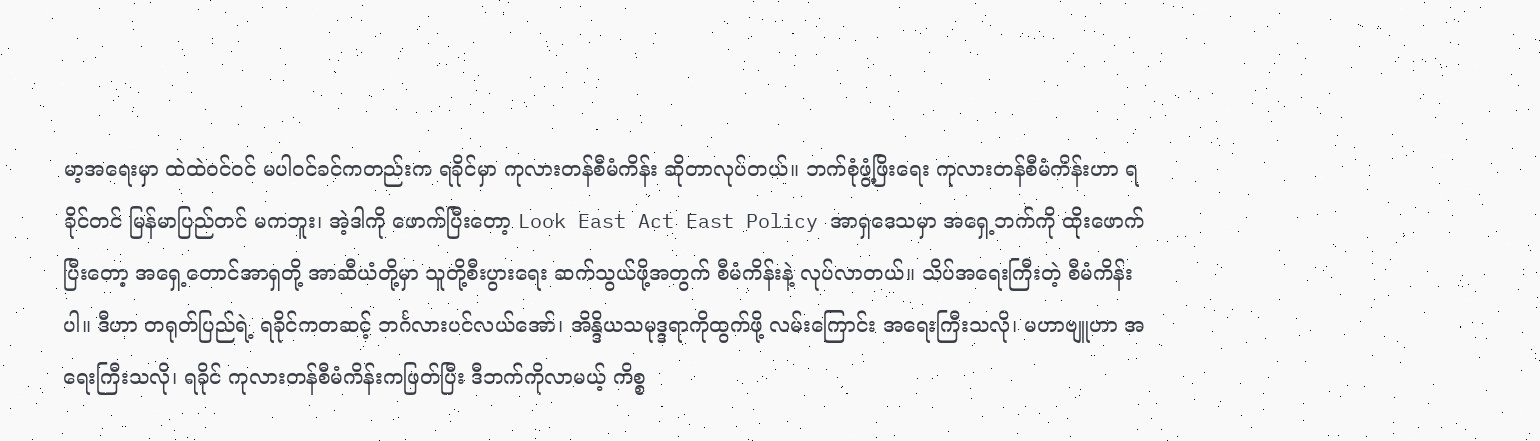မာ့အရေးမှာ ထဲထဲဝင်ဝင် မပါဝင်ခင်ကတည်းက ရခိုင်မှာ ကုလားတန်စီမံကိန်း ဆိုတာလုပ်တယ်။ ဘက်စုံဖွံ့ဖြိးရေး ကုလားတန်စီမံကိန်းဟာ ရခိုင်တင် မြန်မာပြည်တင် မကဘူး၊ အဲ့ဒါကို ဖောက်ပြီးတော့ Look East Act East Policy အာရှဒေသမှာ အရှေ့ဘက်ကို ထိုးဖောက်ပြီးတော့ အရှေ့တောင်အာရှတို့ အာဆီယံတို့မှာ သူတို့စီးပွားရေး ဆက်သွယ်ဖို့အတွက် စီမံကိန်းနဲ့ လုပ်လာတယ်။ သိပ်အရေးကြီးတဲ့ စီမံကိန်းပါ။ ဒီဟာ တရုတ်ပြည်ရဲ့ ရခိုင်ကတဆင့် ဘင်္ဂလားပင်လယ်အော်၊ အိန္ဒိယသမုဒ္ဒရာကိုထွက်ဖို့ လမ်းကြောင်း အရေးကြီးသလို၊ မဟာဗျူဟာ အရေးကြီးသလို၊ ရခိုင် ကုလားတန်စီမံကိန်းကဖြတ်ပြီး ဒီဘက်ကိုလာမယ့် ကိစ္စ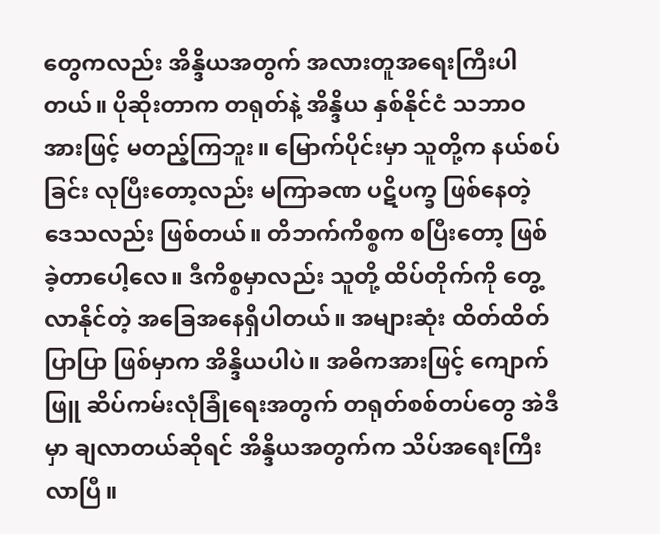တွေကလည်း အိန္ဒိယအတွက် အလားတူအရေးကြီးပါတယ်။ ပိုဆိုးတာက တရုတ်နဲ့ အိန္ဒိယ နှစ်နိုင်ငံ သဘာဝအားဖြင့် မတည့်ကြဘူး။ မြောက်ပိုင်းမှာ သူတို့က နယ်စပ်ခြင်း လုပြီးတော့လည်း မကြာခဏ ပဋိပက္ခ ဖြစ်နေတဲ့ဒေသလည်း ဖြစ်တယ်။ တိဘက်ကိစ္စက စပြီးတော့ ဖြစ်ခဲ့တာပေါ့လေ။ ဒီကိစ္စမှာလည်း သူတို့ ထိပ်တိုက်ကို တွေ့လာနိုင်တဲ့ အခြေအနေရှိပါတယ်။ အများဆုံး ထိတ်ထိတ်ပြာပြာ ဖြစ်မှာက အိန္ဒိယပါပဲ။ အဓိကအားဖြင့် ကျောက်ဖြူ ဆိပ်ကမ်းလုံခြုံရေးအတွက် တရုတ်စစ်တပ်တွေ အဲဒီမှာ ချလာတယ်ဆိုရင် အိန္ဒိယအတွက်က သိပ်အရေးကြီးလာပြီ။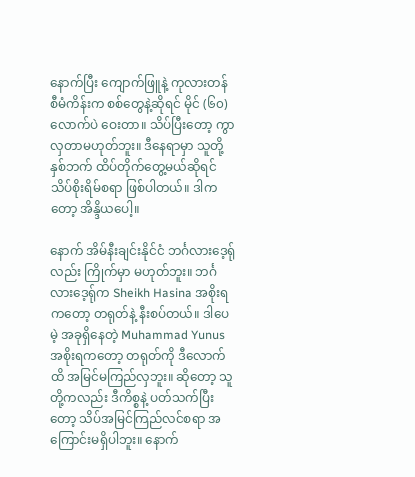နောက်ပြီး ကျောက်ဖြူနဲ့ ကုလားတန် စီမံကိန်းက စစ်တွေနဲ့ဆိုရင် မိုင် (၆၀) လောက်ပဲ ဝေးတာ။ သိပ်ပြီးတော့ ကွာလှတာမဟုတ်ဘူး။ ဒီနေရာမှာ သူတို့နှစ်ဘက် ထိပ်တိုက်တွေ့မယ်ဆိုရင် သိပ်စိုးရိမ်စရာ ဖြစ်ပါတယ်။ ဒါကတော့ အိန္ဒိယပေါ့။

နောက် အိမ်နီးချင်းနိုင်ငံ ဘင်္ဂလားဒေ့ရ်ုလည်း ကြိုက်မှာ မဟုတ်ဘူး။ ဘင်္ဂလားဒေ့ရ်ုက Sheikh Hasina အစိုးရကတော့ တရုတ်နဲ့ နီးစပ်တယ်။ ဒါပေမဲ့ အခုရှိနေတဲ့ Muhammad Yunus အစိုးရကတော့ တရုတ်ကို ဒီလောက်ထိ အမြင်မကြည်လှဘူး။ ဆိုတော့ သူတို့ကလည်း ဒီကိစ္စနဲ့ ပတ်သက်ပြီးတော့ သိပ်အမြင်ကြည်လင်စရာ အကြောင်းမရှိပါဘူး။ နောက်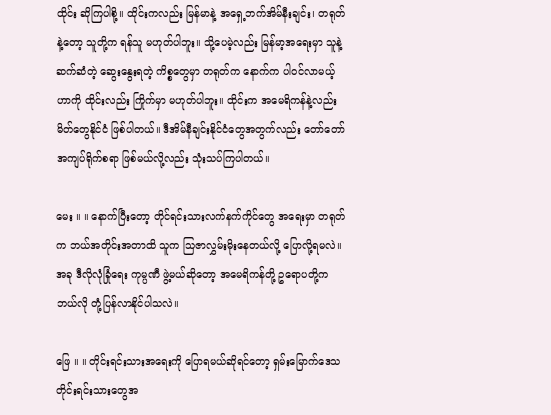ထိုင်း ဆိုကြပါစို့။ ထိုင်းကလည်း မြန်မာနဲ့ အရှေ့ဘက်အိမ်နီးချင်း၊ တရုတ်နဲ့တော့ သူတို့က ရန်သူ မဟုတ်ပါဘူး။ သို့ပေမဲ့လည်း မြန်မာ့အရေးမှာ သူနဲ့ ဆက်ဆံတဲ့ ဆွေးနွေးရတဲ့ ကိစ္စတွေမှာ တရုတ်က နောက်က ပါဝင်လာမယ့်ဟာကို ထိုင်းလည်း ကြိုက်မှာ မဟုတ်ပါဘူး။ ထိုင်းက အမေရိကန်နဲ့လည်း မိတ်တွေနိုင်ငံ ဖြစ်ပါတယ်။ ဒီအိမ်နီချင်းနိုင်ငံတွေအတွက်လည်း တော်တော် အကျပ်ရိုက်စရာ ဖြစ်မယ်လို့လည်း သုံးသပ်ကြပါတယ်။

မေး ။ ။ နောက်ပြီးတော့ တိုင်ရင်းသားလက်နက်ကိုင်တွေ အရေးမှာ တရုတ်က ဘယ်အတိုင်းအတာထိ သူက သြဇာလွှမ်းမိုးနေတယ်လို့ ပြောလို့ရမလဲ။ အခု ဒီလိုလုံခြုံရေး ကုမ္ပဏီ ဖွဲ့မယ်ဆိုတော့ အမေရိကန်တို့ ဥရောပတို့က ဘယ်လို တုံ့ပြန်လာနိုင်ပါသလဲ။

ဖြေ ။ ။ တိုင်းရင်းသားအရေးကို ပြောရမယ်ဆိုရင်တော့ ရှမ်းမြောက်ဒေသ တိုင်းရင်းသားတွေအ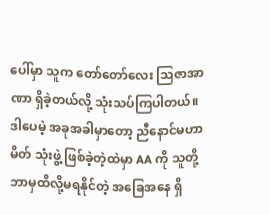ပေါ်မှာ သူက တော်တော်လေး သြဇာအာဏာ ရှိခဲ့တယ်လို့ သုံးသပ်ကြပါတယ်။ ဒါပေမဲ့ အခုအခါမှာတော့ ညီနောင်မဟာမိတ် သုံးဖွဲ့ ဖြစ်ခဲ့တဲ့ထဲမှာ AA ကို သူတို့ ဘာမှထိလို့မရနိုင်တဲ့ အခြေအနေ ရှိ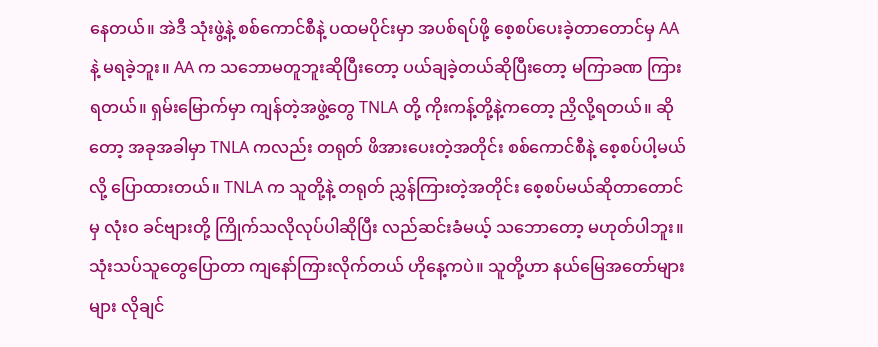နေတယ်။ အဲဒီ သုံးဖွဲ့နဲ့ စစ်ကောင်စီနဲ့ ပထမပိုင်းမှာ အပစ်ရပ်ဖို့ စေ့စပ်ပေးခဲ့တာတောင်မှ AA နဲ့ မရခဲ့ဘူး။ AA က သဘောမတူဘူးဆိုပြီးတော့ ပယ်ချခဲ့တယ်ဆိုပြီးတော့ မကြာခဏ ကြားရတယ်။ ရှမ်းမြောက်မှာ ကျန်တဲ့အဖွဲ့တွေ TNLA တို့ ကိုးကန့်တို့နဲ့ကတော့ ညှိလို့ရတယ်။ ဆိုတော့ အခုအခါမှာ TNLA ကလည်း တရုတ် ဖိအားပေးတဲ့အတိုင်း စစ်ကောင်စီနဲ့ စေ့စပ်ပါ့မယ်လို့ ပြောထားတယ်။ TNLA က သူတို့နဲ့ တရုတ် ညွှန်ကြားတဲ့အတိုင်း စေ့စပ်မယ်ဆိုတာတောင်မှ လုံးဝ ခင်ဗျားတို့ ကြိုက်သလိုလုပ်ပါဆိုပြီး လည်ဆင်းခံမယ့် သဘောတော့ မဟုတ်ပါဘူး။ သုံးသပ်သူတွေပြောတာ ကျနော်ကြားလိုက်တယ် ဟိုနေ့ကပဲ။ သူတို့ဟာ နယ်မြေအတော်များများ လိုချင်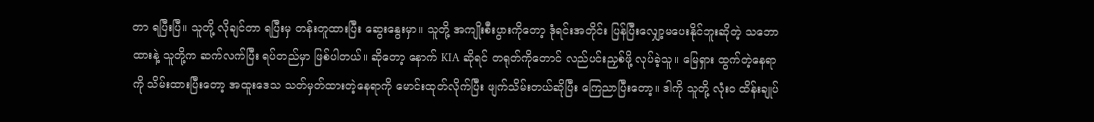တာ ရပြီးပြီ။ သူတို့ လိုချင်တာ ရပြီးမှ တန်းတူထားပြီး ဆွေးနွေးမှာ။ သူတို့ အကျိုးစီးပွားကိုတော့ ဒုံရင်းအတိုင်း ပြန်ပြီးလျှော့မပေးနိုင်ဘူးဆိုတဲ့ သဘောထားနဲ့ သူတို့က ဆက်လက်ပြီး ရပ်တည်မှာ ဖြစ်ပါတယ်။ ဆိုတော့ နောက် KIA ဆိုရင် တရုတ်ကိုတောင် လည်ပင်းညှစ်ဖို့ လုပ်ခဲ့သူ။ မြေရှား ထွက်တဲ့နေရာကို သိမ်းထားပြီးတော့ အထူးဒေသ သတ်မှတ်ထားတဲ့နေရာကို မောင်းထုတ်လိုက်ပြီး ဖျက်သိမ်းတယ်ဆိုပြီး ကြေညာပြီးတော့။ ဒါကို သူတို့ လုံးဝ ထိန်းချုပ်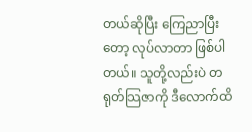တယ်ဆိုပြီး ကြေညာပြီးတော့ လုပ်လာတာ ဖြစ်ပါတယ်။ သူတို့လည်းပဲ တရုတ်သြဇာကို ဒီလောက်ထိ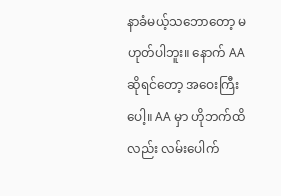နာခံမယ့်သဘောတော့ မဟုတ်ပါဘူး။ နောက် AA ဆိုရင်တော့ အဝေးကြီးပေါ့။ AA မှာ ဟိုဘက်ထိလည်း လမ်းပေါက်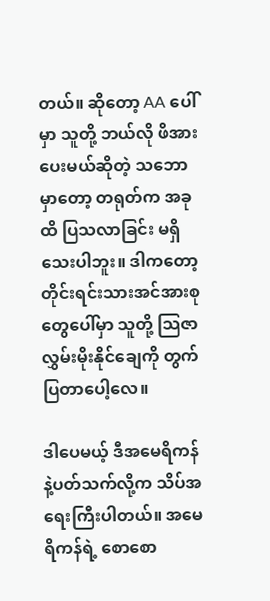တယ်။ ဆိုတော့ AA ပေါ်မှာ သူတို့ ဘယ်လို ဖိအားပေးမယ်ဆိုတဲ့ သဘောမှာတော့ တရုတ်က အခုထိ ပြသလာခြင်း မရှိသေးပါဘူး။ ဒါကတော့ တိုင်းရင်းသားအင်အားစုတွေပေါ်မှာ သူတို့ သြဇာလွှမ်းမိုးနိုင်ချေကို တွက်ပြတာပေါ့လေ။

ဒါပေမယ့် ဒီအမေရိကန် နဲ့ပတ်သက်လို့က သိပ်အရေးကြီးပါတယ်။ အမေရိကန်ရဲ့ စောစော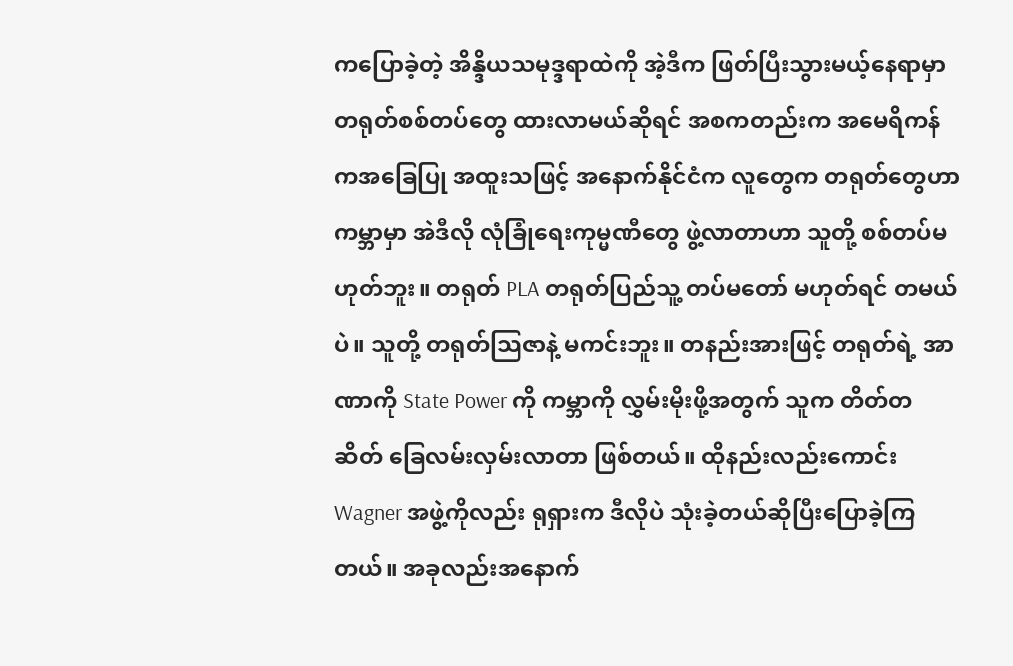ကပြောခဲ့တဲ့ အိန္ဒိယသမုဒ္ဒရာထဲကို အဲ့ဒီက ဖြတ်ပြီးသွားမယ့်နေရာမှာ တရုတ်စစ်တပ်တွေ ထားလာမယ်ဆိုရင် အစကတည်းက အမေရိကန်ကအခြေပြု အထူးသဖြင့် အနောက်နိုင်ငံက လူတွေက တရုတ်တွေဟာ ကမ္ဘာမှာ အဲဒီလို လုံခြုံရေးကုမ္မဏီတွေ ဖွဲ့လာတာဟာ သူတို့ စစ်တပ်မဟုတ်ဘူး။ တရုတ် PLA တရုတ်ပြည်သူ့ တပ်မတော် မဟုတ်ရင် တမယ်ပဲ။ သူတို့ တရုတ်သြဇာနဲ့ မကင်းဘူး။ တနည်းအားဖြင့် တရုတ်ရဲ့ အာဏာကို State Power ကို ကမ္ဘာကို လွှမ်းမိုးဖို့အတွက် သူက တိတ်တဆိတ် ခြေလမ်းလှမ်းလာတာ ဖြစ်တယ်။ ထိုနည်းလည်းကောင်း Wagner အဖွဲ့ကိုလည်း ရုရှားက ဒီလိုပဲ သုံးခဲ့တယ်ဆိုပြီးပြောခဲ့ကြတယ်။ အခုလည်းအနောက်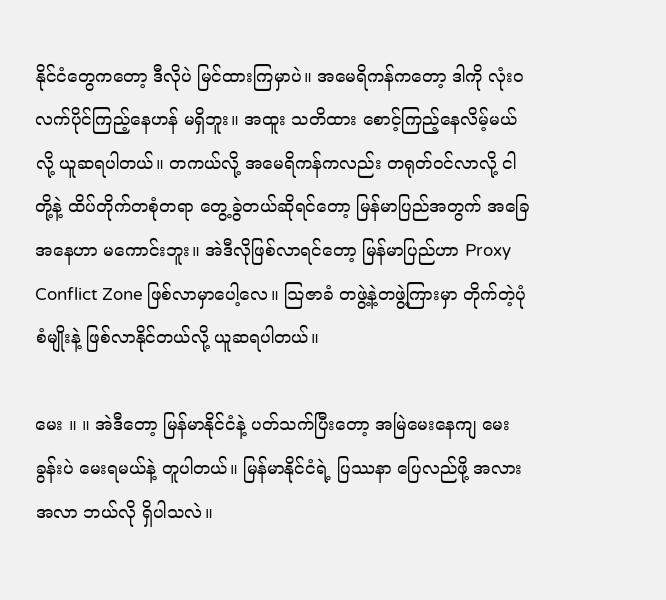နိုင်ငံတွေကတော့ ဒီလိုပဲ မြင်ထားကြမှာပဲ။ အမေရိကန်ကတော့ ဒါကို လုံးဝလက်ပိုင်ကြည့်နေဟန် မရှိဘူး။ အထူး သတိထား စောင့်ကြည့်နေလိမ့်မယ်လို့ ယူဆရပါတယ်။ တကယ်လို့ အမေရိကန်ကလည်း တရုတ်ဝင်လာလို့ ငါတို့နဲ့ ထိပ်တိုက်တစုံတရာ တွေ့ခွဲတယ်ဆိုရင်တော့ မြန်မာပြည်အတွက် အခြေအနေဟာ မကောင်းဘူး။ အဲဒီလိုဖြစ်လာရင်တော့ မြန်မာပြည်ဟာ Proxy Conflict Zone ဖြစ်လာမှာပေါ့လေ။ သြဇာခံ တဖွဲ့နဲ့တဖွဲ့ကြားမှာ တိုက်တဲ့ပုံစံမျိုးနဲ့ ဖြစ်လာနိုင်တယ်လို့ ယူဆရပါတယ်။

မေး ။ ။ အဲဒီတော့ မြန်မာနိုင်ငံနဲ့ ပတ်သက်ပြီးတော့ အမြဲမေးနေကျ မေးခွန်းပဲ မေးရမယ်နဲ့ တူပါတယ်။ မြန်မာနိုင်ငံရဲ့ ပြဿနာ ပြေလည်ဖို့ အလားအလာ ဘယ်လို ရှိပါသလဲ။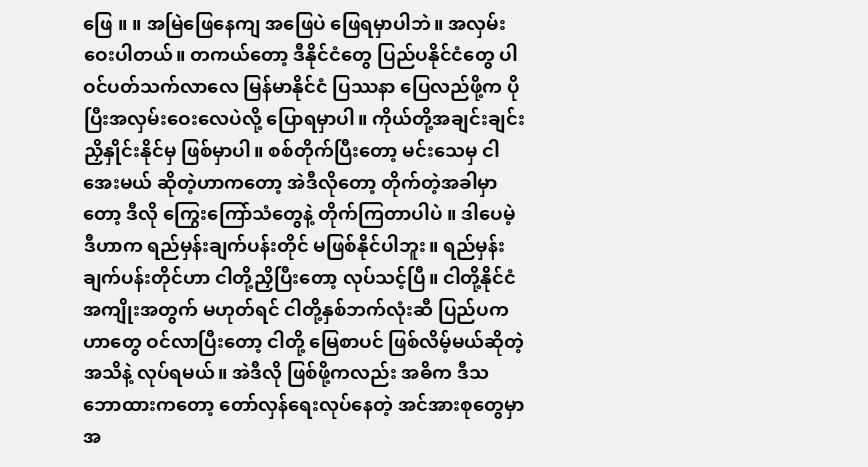ဖြေ ။ ။ အမြဲဖြေနေကျ အဖြေပဲ ဖြေရမှာပါဘဲ။ အလှမ်းဝေးပါတယ်။ တကယ်တော့ ဒီနိုင်ငံတွေ ပြည်ပနိုင်ငံတွေ ပါဝင်ပတ်သက်လာလေ မြန်မာနိုင်ငံ ပြဿနာ ပြေလည်ဖို့က ပိုပြီးအလှမ်းဝေးလေပဲလို့ ပြောရမှာပါ။ ကိုယ်တို့အချင်းချင်း ညှိနှိုင်းနိုင်မှ ဖြစ်မှာပါ။ စစ်တိုက်ပြီးတော့ မင်းသေမှ ငါအေးမယ် ဆိုတဲ့ဟာကတော့ အဲဒီလိုတော့ တိုက်တဲ့အခါမှာတော့ ဒီလို ကြွေးကြော်သံတွေနဲ့ တိုက်ကြတာပါပဲ ။ ဒါပေမဲ့ ဒီဟာက ရည်မှန်းချက်ပန်းတိုင် မဖြစ်နိုင်ပါဘူး။ ရည်မှန်းချက်ပန်းတိုင်ဟာ ငါတို့ညှိပြီးတော့ လုပ်သင့်ပြီ။ ငါတို့နိုင်ငံ အကျိုးအတွက် မဟုတ်ရင် ငါတို့နှစ်ဘက်လုံးဆီ ပြည်ပကဟာတွေ ဝင်လာပြီးတော့ ငါတို့ မြေစာပင် ဖြစ်လိမ့်မယ်ဆိုတဲ့ အသိနဲ့ လုပ်ရမယ်။ အဲဒီလို ဖြစ်ဖို့ကလည်း အဓိက ဒီသဘောထားကတော့ တော်လှန်ရေးလုပ်နေတဲ့ အင်အားစုတွေမှာ အ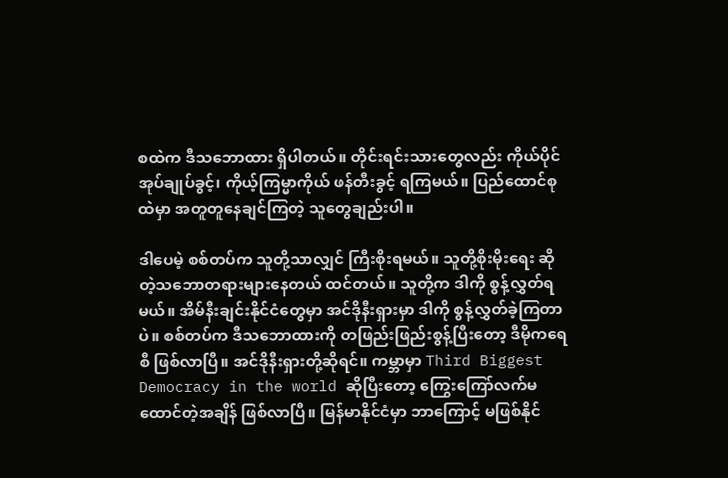စထဲက ဒီသဘောထား ရှိပါတယ်။ တိုင်းရင်းသားတွေလည်း ကိုယ်ပိုင်အုပ်ချုပ်ခွင့်၊ ကိုယ့်ကြမ္မာကိုယ် ဖန်တီးခွင့် ရကြမယ်။ ပြည်‌ထောင်စုထဲမှာ အတူတူနေချင်ကြတဲ့ သူတွေချည်းပါ။

ဒါပေမဲ့ စစ်တပ်က သူတို့သာလျှင် ကြီးစိုးရမယ်။ သူတို့စိုးမိုးရေး ဆိုတဲ့သဘောတရားများနေတယ် ထင်တယ်။ သူတို့က ဒါကို စွန့်လွှတ်ရမယ်။ အိမ်နီးချင်းနိုင်ငံတွေမှာ အင်ဒိုနီးရှားမှာ ဒါကို စွန့်လွှတ်ခဲ့ကြတာပဲ။ စစ်တပ်က ဒီသဘောထားကို တဖြည်းဖြည်းစွန့်ပြီးတော့ ဒီမိုကရေစီ ဖြစ်လာပြီ။ အင်ဒိုနီးရှားတို့ဆိုရင်။ ကမ္ဘာမှာ Third Biggest Democracy in the world ဆိုပြီးတော့ ကြွေးကြော်လက်မထောင်တဲ့အချိန် ဖြစ်လာပြီ။ မြန်မာနိုင်ငံမှာ ဘာကြောင့် မဖြစ်နိုင်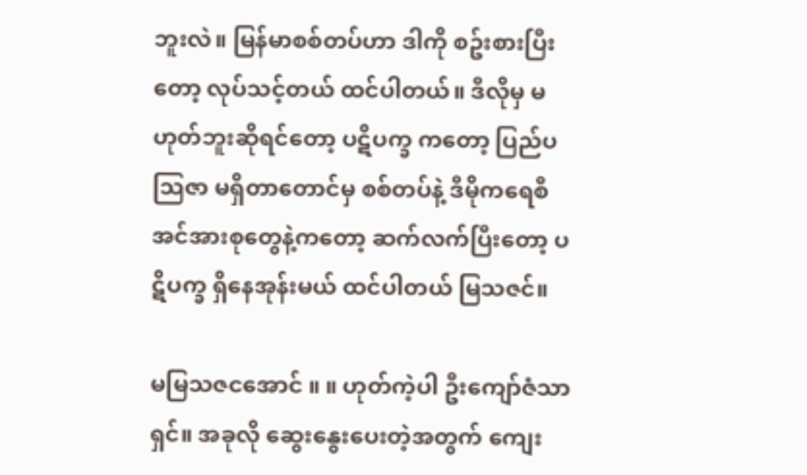ဘူးလဲ။ မြန်မာစစ်တပ်ဟာ ဒါကို စဥ်းစားပြီးတော့ လုပ်သင့်တယ် ထင်ပါတယ်။ ဒီလိုမှ မဟုတ်ဘူးဆိုရင်တော့ ပဋိပက္ခ ကတော့ ပြည်ပသြဇာ မရှိတာတောင်မှ စစ်တပ်နဲ့ ဒီမိုကရေစီအင်အားစုတွေနဲ့ကတော့ ဆက်လက်ပြီးတော့ ပဋိပက္ခ ရှိနေအုန်းမယ် ထင်ပါတယ် မြသဇင်။

မမြသဇငအောင် ။ ။ ဟုတ်ကဲ့ပါ ဦးကျော်ဇံသာရှင်။ အခုလို ဆွေးနွေးပေးတဲ့အတွက် ကျေး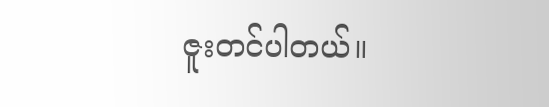ဇူးတင်ပါတယ်။